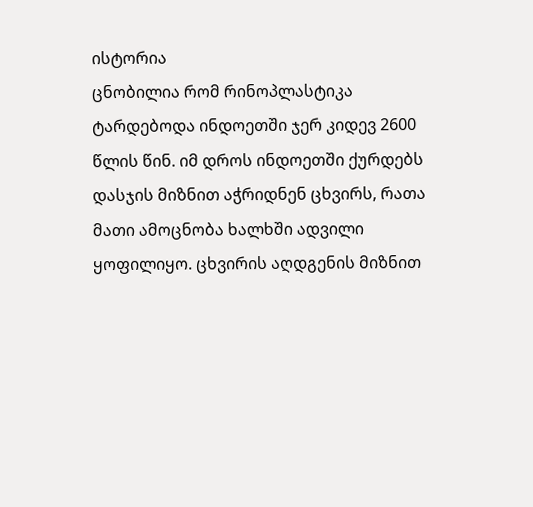ისტორია
ცნობილია რომ რინოპლასტიკა ტარდებოდა ინდოეთში ჯერ კიდევ 2600 წლის წინ. იმ დროს ინდოეთში ქურდებს დასჯის მიზნით აჭრიდნენ ცხვირს, რათა მათი ამოცნობა ხალხში ადვილი ყოფილიყო. ცხვირის აღდგენის მიზნით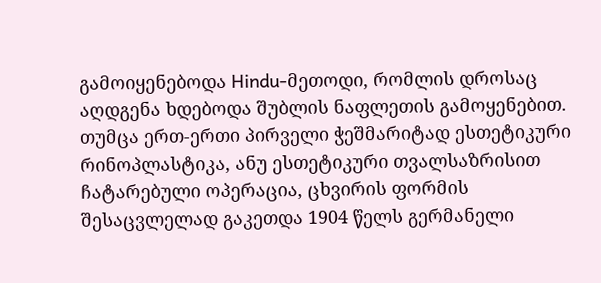გამოიყენებოდა Hindu-მეთოდი, რომლის დროსაც აღდგენა ხდებოდა შუბლის ნაფლეთის გამოყენებით.
თუმცა ერთ-ერთი პირველი ჭეშმარიტად ესთეტიკური რინოპლასტიკა, ანუ ესთეტიკური თვალსაზრისით ჩატარებული ოპერაცია, ცხვირის ფორმის შესაცვლელად გაკეთდა 1904 წელს გერმანელი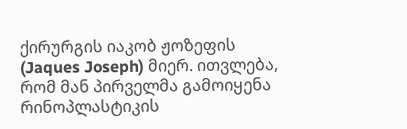ქირურგის იაკობ ჟოზეფის (Jaques Joseph) მიერ. ითვლება, რომ მან პირველმა გამოიყენა რინოპლასტიკის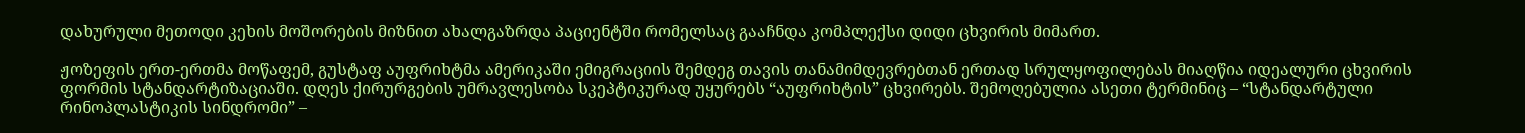დახურული მეთოდი კეხის მოშორების მიზნით ახალგაზრდა პაციენტში რომელსაც გააჩნდა კომპლექსი დიდი ცხვირის მიმართ.

ჟოზეფის ერთ-ერთმა მოწაფემ, გუსტაფ აუფრიხტმა ამერიკაში ემიგრაციის შემდეგ თავის თანამიმდევრებთან ერთად სრულყოფილებას მიაღწია იდეალური ცხვირის ფორმის სტანდარტიზაციაში. დღეს ქირურგების უმრავლესობა სკეპტიკურად უყურებს “აუფრიხტის” ცხვირებს. შემოღებულია ასეთი ტერმინიც – “სტანდარტული რინოპლასტიკის სინდრომი” –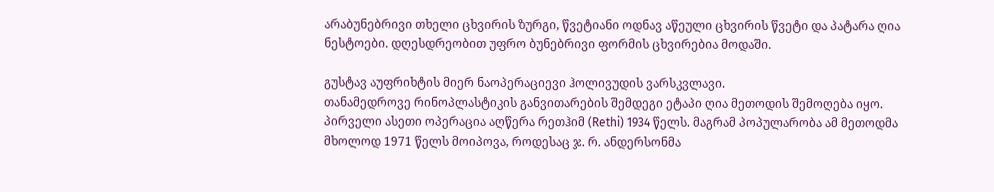არაბუნებრივი თხელი ცხვირის ზურგი, წვეტიანი ოდნავ აწეული ცხვირის წვეტი და პატარა ღია ნესტოები. დღესდრეობით უფრო ბუნებრივი ფორმის ცხვირებია მოდაში.

გუსტავ აუფრიხტის მიერ ნაოპერაციევი ჰოლივუდის ვარსკვლავი.
თანამედროვე რინოპლასტიკის განვითარების შემდეგი ეტაპი ღია მეთოდის შემოღება იყო. პირველი ასეთი ოპერაცია აღწერა რეთჰიმ (Rethi) 1934 წელს. მაგრამ პოპულარობა ამ მეთოდმა მხოლოდ 1971 წელს მოიპოვა, როდესაც ჯ. რ. ანდერსონმა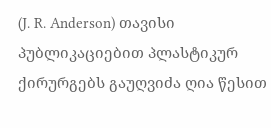(J. R. Anderson) თავისი პუბლიკაციებით პლასტიკურ ქირურგებს გაუღვიძა ღია წესით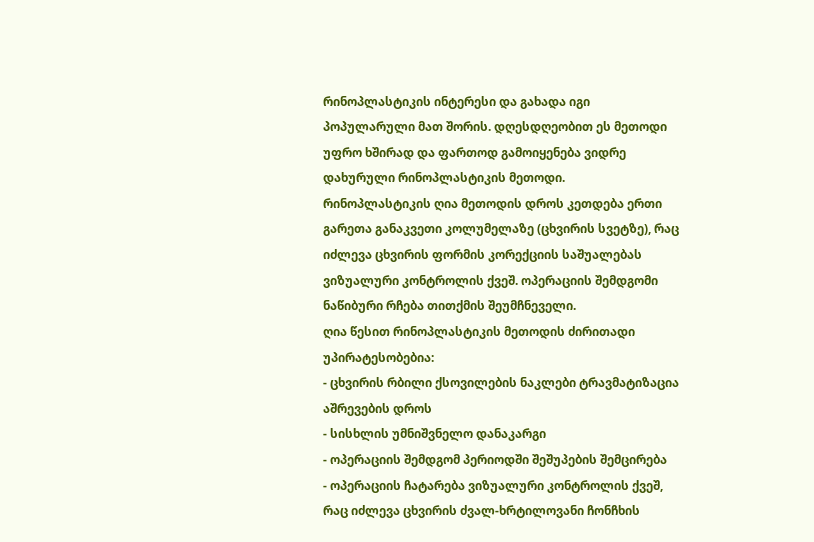რინოპლასტიკის ინტერესი და გახადა იგი პოპულარული მათ შორის. დღესდღეობით ეს მეთოდი უფრო ხშირად და ფართოდ გამოიყენება ვიდრე დახურული რინოპლასტიკის მეთოდი.
რინოპლასტიკის ღია მეთოდის დროს კეთდება ერთი გარეთა განაკვეთი კოლუმელაზე (ცხვირის სვეტზე), რაც იძლევა ცხვირის ფორმის კორექციის საშუალებას ვიზუალური კონტროლის ქვეშ. ოპერაციის შემდგომი ნაწიბური რჩება თითქმის შეუმჩნეველი.
ღია წესით რინოპლასტიკის მეთოდის ძირითადი უპირატესობებია:
- ცხვირის რბილი ქსოვილების ნაკლები ტრავმატიზაცია აშრევების დროს
- სისხლის უმნიშვნელო დანაკარგი
- ოპერაციის შემდგომ პერიოდში შეშუპების შემცირება
- ოპერაციის ჩატარება ვიზუალური კონტროლის ქვეშ, რაც იძლევა ცხვირის ძვალ-ხრტილოვანი ჩონჩხის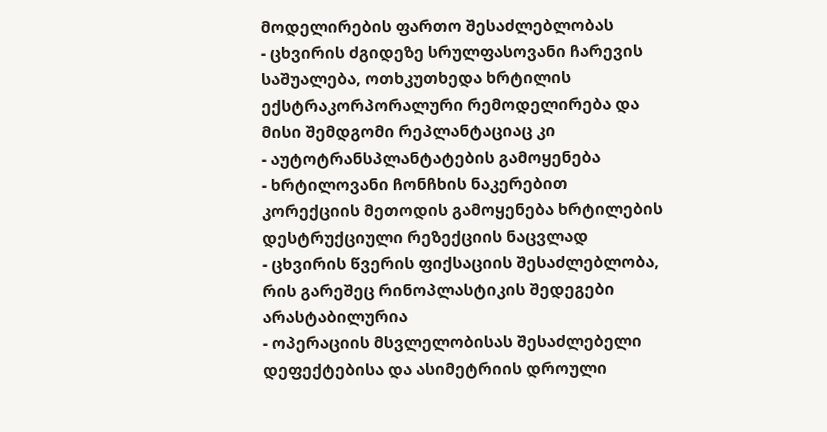მოდელირების ფართო შესაძლებლობას
- ცხვირის ძგიდეზე სრულფასოვანი ჩარევის საშუალება, ოთხკუთხედა ხრტილის ექსტრაკორპორალური რემოდელირება და მისი შემდგომი რეპლანტაციაც კი
- აუტოტრანსპლანტატების გამოყენება
- ხრტილოვანი ჩონჩხის ნაკერებით კორექციის მეთოდის გამოყენება ხრტილების დესტრუქციული რეზექციის ნაცვლად
- ცხვირის წვერის ფიქსაციის შესაძლებლობა, რის გარეშეც რინოპლასტიკის შედეგები არასტაბილურია
- ოპერაციის მსვლელობისას შესაძლებელი დეფექტებისა და ასიმეტრიის დროული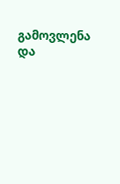გამოვლენა და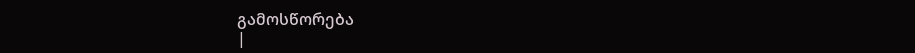გამოსწორება
|